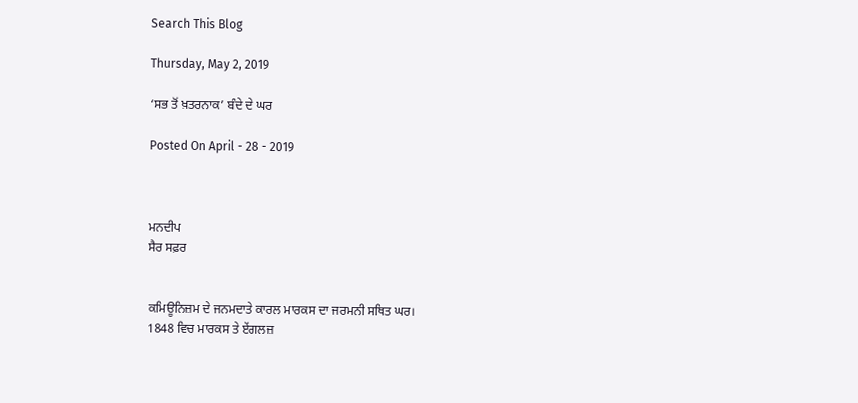Search This Blog

Thursday, May 2, 2019

‘ਸਭ ਤੋਂ ਖ਼ਤਰਨਾਕ’ ਬੰਦੇ ਦੇ ਘਰ

Posted On April - 28 - 2019



ਮਨਦੀਪ
ਸੈਰ ਸਫ਼ਰ


ਕਮਿਊਨਿਜ਼ਮ ਦੇ ਜਨਮਦਾਤੇ ਕਾਰਲ ਮਾਰਕਸ ਦਾ ਜਰਮਨੀ ਸਥਿਤ ਘਰ।
1848 ਵਿਚ ਮਾਰਕਸ ਤੇ ਏਂਗਲਜ਼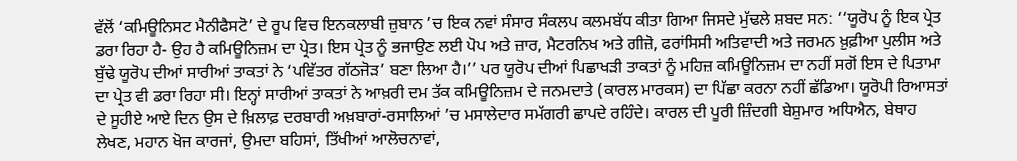ਵੱਲੋਂ ‘ਕਮਿਊਨਿਸਟ ਮੈਨੀਫੈਸਟੋ’ ਦੇ ਰੂਪ ਵਿਚ ਇਨਕਲਾਬੀ ਜ਼ੁਬਾਨ ’ਚ ਇਕ ਨਵਾਂ ਸੰਸਾਰ ਸੰਕਲਪ ਕਲਮਬੱਧ ਕੀਤਾ ਗਿਆ ਜਿਸਦੇ ਮੁੱਢਲੇ ਸ਼ਬਦ ਸਨ: ‘‘ਯੂਰੋਪ ਨੂੰ ਇਕ ਪ੍ਰੇਤ ਡਰਾ ਰਿਹਾ ਹੈ- ਉਹ ਹੈ ਕਮਿਊਨਿਜ਼ਮ ਦਾ ਪ੍ਰੇਤ। ਇਸ ਪ੍ਰੇਤ ਨੂੰ ਭਜਾਉਣ ਲਈ ਪੋਪ ਅਤੇ ਜ਼ਾਰ, ਮੈਟਰਨਿਖ ਅਤੇ ਗੀਜ਼ੋ, ਫਰਾਂਸਿਸੀ ਅਤਿਵਾਦੀ ਅਤੇ ਜਰਮਨ ਖ਼ੁਫ਼ੀਆ ਪੁਲੀਸ ਅਤੇ ਬੁੱਢੇ ਯੂਰੋਪ ਦੀਆਂ ਸਾਰੀਆਂ ਤਾਕਤਾਂ ਨੇ ‘ਪਵਿੱਤਰ ਗੱਠਜੋੜ’ ਬਣਾ ਲਿਆ ਹੈ।’’ ਪਰ ਯੂਰੋਪ ਦੀਆਂ ਪਿਛਾਖੜੀ ਤਾਕਤਾਂ ਨੂੰ ਮਹਿਜ਼ ਕਮਿਊਨਿਜ਼ਮ ਦਾ ਨਹੀਂ ਸਗੋਂ ਇਸ ਦੇ ਪਿਤਾਮਾ ਦਾ ਪ੍ਰੇਤ ਵੀ ਡਰਾ ਰਿਹਾ ਸੀ। ਇਨ੍ਹਾਂ ਸਾਰੀਆਂ ਤਾਕਤਾਂ ਨੇ ਆਖ਼ਰੀ ਦਮ ਤੱਕ ਕਮਿਊਨਿਜ਼ਮ ਦੇ ਜਨਮਦਾਤੇ (ਕਾਰਲ ਮਾਰਕਸ) ਦਾ ਪਿੱਛਾ ਕਰਨਾ ਨਹੀਂ ਛੱਡਿਆ। ਯੂਰੋਪੀ ਰਿਆਸਤਾਂ ਦੇ ਸੂਹੀਏ ਆਏ ਦਿਨ ਉਸ ਦੇ ਖ਼ਿਲਾਫ਼ ਦਰਬਾਰੀ ਅਖ਼ਬਾਰਾਂ-ਰਸਾਲਿਆਂ ’ਚ ਮਸਾਲੇਦਾਰ ਸਮੱਗਰੀ ਛਾਪਦੇ ਰਹਿੰਦੇ। ਕਾਰਲ ਦੀ ਪੂਰੀ ਜ਼ਿੰਦਗੀ ਬੇਸ਼ੁਮਾਰ ਅਧਿਐਨ, ਬੇਥਾਹ ਲੇਖਣ, ਮਹਾਨ ਖੋਜ ਕਾਰਜਾਂ, ਉਮਦਾ ਬਹਿਸਾਂ, ਤਿੱਖੀਆਂ ਆਲੋਚਨਾਵਾਂ,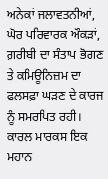ਅਨੇਕਾਂ ਜਲਾਵਤਨੀਆਂ, ਘੋਰ ਪਰਿਵਾਰਕ ਔਕੜਾਂ, ਗ਼ਰੀਬੀ ਦਾ ਸੰਤਾਪ ਭੋਗਣ ਤੇ ਕਮਿਊਨਿਜ਼ਮ ਦਾ ਫਲਸਫ਼ਾ ਘੜਣ ਦੇ ਕਾਰਜ ਨੂੰ ਸਮਰਪਿਤ ਰਹੀ। ਕਾਰਲ ਮਾਰਕਸ ਇਕ ਮਹਾਨ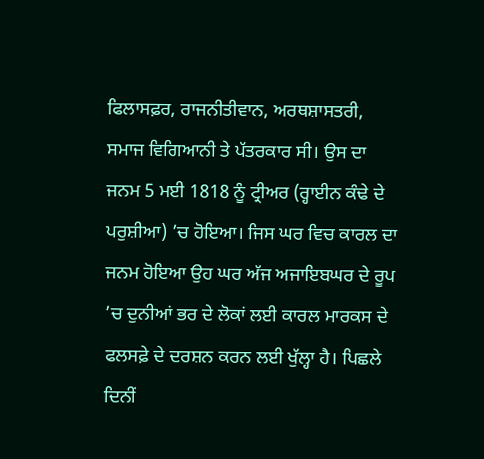ਫਿਲਾਸਫ਼ਰ, ਰਾਜਨੀਤੀਵਾਨ, ਅਰਥਸ਼ਾਸਤਰੀ, ਸਮਾਜ ਵਿਗਿਆਨੀ ਤੇ ਪੱਤਰਕਾਰ ਸੀ। ਉਸ ਦਾ ਜਨਮ 5 ਮਈ 1818 ਨੂੰ ਟ੍ਰੀਅਰ (ਰ੍ਹਾਈਨ ਕੰਢੇ ਦੇ ਪਰੁਸ਼ੀਆ) ’ਚ ਹੋਇਆ। ਜਿਸ ਘਰ ਵਿਚ ਕਾਰਲ ਦਾ ਜਨਮ ਹੋਇਆ ਉਹ ਘਰ ਅੱਜ ਅਜਾਇਬਘਰ ਦੇ ਰੂਪ ’ਚ ਦੁਨੀਆਂ ਭਰ ਦੇ ਲੋਕਾਂ ਲਈ ਕਾਰਲ ਮਾਰਕਸ ਦੇ ਫਲਸਫ਼ੇ ਦੇ ਦਰਸ਼ਨ ਕਰਨ ਲਈ ਖੁੱਲ੍ਹਾ ਹੈ। ਪਿਛਲੇ ਦਿਨੀਂ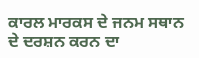ਕਾਰਲ ਮਾਰਕਸ ਦੇ ਜਨਮ ਸਥਾਨ ਦੇ ਦਰਸ਼ਨ ਕਰਨ ਦਾ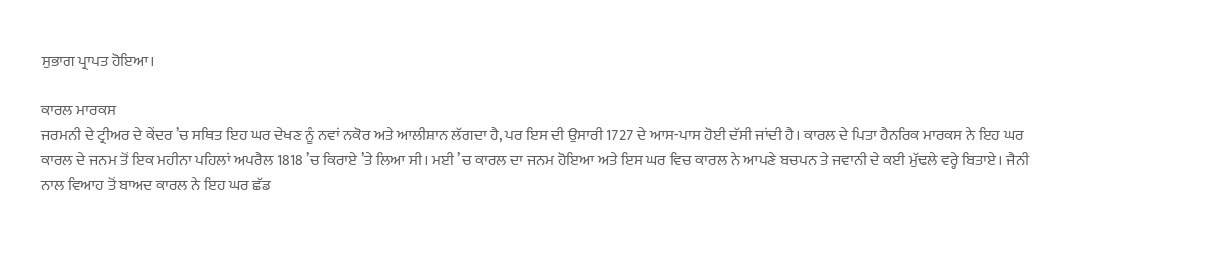ਸੁਭਾਗ ਪ੍ਰਾਪਤ ਹੋਇਆ।

ਕਾਰਲ ਮਾਰਕਸ
ਜਰਮਨੀ ਦੇ ਟ੍ਰੀਅਰ ਦੇ ਕੇਂਦਰ ’ਚ ਸਥਿਤ ਇਹ ਘਰ ਦੇਖਣ ਨੂੰ ਨਵਾਂ ਨਕੋਰ ਅਤੇ ਆਲੀਸ਼ਾਨ ਲੱਗਦਾ ਹੈ, ਪਰ ਇਸ ਦੀ ਉਸਾਰੀ 1727 ਦੇ ਆਸ-ਪਾਸ ਹੋਈ ਦੱਸੀ ਜਾਂਦੀ ਹੈ। ਕਾਰਲ ਦੇ ਪਿਤਾ ਹੈਨਰਿਕ ਮਾਰਕਸ ਨੇ ਇਹ ਘਰ ਕਾਰਲ ਦੇ ਜਨਮ ਤੋਂ ਇਕ ਮਹੀਨਾ ਪਹਿਲਾਂ ਅਪਰੈਲ 1818 ’ਚ ਕਿਰਾਏ ’ਤੇ ਲਿਆ ਸੀ। ਮਈ ’ਚ ਕਾਰਲ ਦਾ ਜਨਮ ਹੋਇਆ ਅਤੇ ਇਸ ਘਰ ਵਿਚ ਕਾਰਲ ਨੇ ਆਪਣੇ ਬਚਪਨ ਤੇ ਜਵਾਨੀ ਦੇ ਕਈ ਮੁੱਢਲੇ ਵਰ੍ਹੇ ਬਿਤਾਏ। ਜੈਨੀ ਨਾਲ ਵਿਆਹ ਤੋਂ ਬਾਅਦ ਕਾਰਲ ਨੇ ਇਹ ਘਰ ਛੱਡ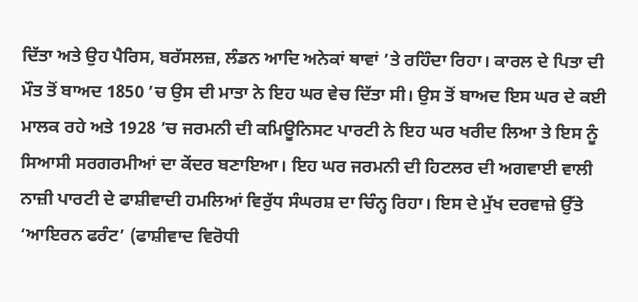ਦਿੱਤਾ ਅਤੇ ਉਹ ਪੈਰਿਸ, ਬਰੱਸਲਜ਼, ਲੰਡਨ ਆਦਿ ਅਨੇਕਾਂ ਥਾਵਾਂ ’ਤੇ ਰਹਿੰਦਾ ਰਿਹਾ। ਕਾਰਲ ਦੇ ਪਿਤਾ ਦੀ ਮੌਤ ਤੋਂ ਬਾਅਦ 1850 ’ਚ ਉਸ ਦੀ ਮਾਤਾ ਨੇ ਇਹ ਘਰ ਵੇਚ ਦਿੱਤਾ ਸੀ। ਉਸ ਤੋਂ ਬਾਅਦ ਇਸ ਘਰ ਦੇ ਕਈ ਮਾਲਕ ਰਹੇ ਅਤੇ 1928 ’ਚ ਜਰਮਨੀ ਦੀ ਕਮਿਊਨਿਸਟ ਪਾਰਟੀ ਨੇ ਇਹ ਘਰ ਖਰੀਦ ਲਿਆ ਤੇ ਇਸ ਨੂੰ ਸਿਆਸੀ ਸਰਗਰਮੀਆਂ ਦਾ ਕੇਂਦਰ ਬਣਾਇਆ। ਇਹ ਘਰ ਜਰਮਨੀ ਦੀ ਹਿਟਲਰ ਦੀ ਅਗਵਾਈ ਵਾਲੀ ਨਾਜ਼ੀ ਪਾਰਟੀ ਦੇ ਫਾਸ਼ੀਵਾਦੀ ਹਮਲਿਆਂ ਵਿਰੁੱਧ ਸੰਘਰਸ਼ ਦਾ ਚਿੰਨ੍ਹ ਰਿਹਾ। ਇਸ ਦੇ ਮੁੱਖ ਦਰਵਾਜ਼ੇ ਉੱਤੇ ‘ਆਇਰਨ ਫਰੰਟ’ (ਫਾਸ਼ੀਵਾਦ ਵਿਰੋਧੀ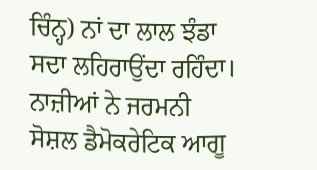ਚਿੰਨ੍ਹ) ਨਾਂ ਦਾ ਲਾਲ ਝੰਡਾ ਸਦਾ ਲਹਿਰਾਉਂਦਾ ਰਹਿੰਦਾ। ਨਾਜ਼ੀਆਂ ਨੇ ਜਰਮਨੀ ਸੋਸ਼ਲ ਡੈਮੋਕਰੇਟਿਕ ਆਗੂ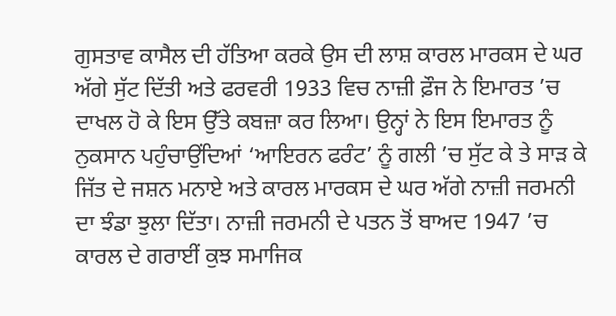ਗੁਸਤਾਵ ਕਾਸੈਲ ਦੀ ਹੱਤਿਆ ਕਰਕੇ ਉਸ ਦੀ ਲਾਸ਼ ਕਾਰਲ ਮਾਰਕਸ ਦੇ ਘਰ ਅੱਗੇ ਸੁੱਟ ਦਿੱਤੀ ਅਤੇ ਫਰਵਰੀ 1933 ਵਿਚ ਨਾਜ਼ੀ ਫ਼ੌਜ ਨੇ ਇਮਾਰਤ ’ਚ ਦਾਖਲ ਹੋ ਕੇ ਇਸ ਉੱਤੇ ਕਬਜ਼ਾ ਕਰ ਲਿਆ। ਉਨ੍ਹਾਂ ਨੇ ਇਸ ਇਮਾਰਤ ਨੂੰ ਨੁਕਸਾਨ ਪਹੁੰਚਾਉਂਦਿਆਂ ‘ਆਇਰਨ ਫਰੰਟ’ ਨੂੰ ਗਲੀ ’ਚ ਸੁੱਟ ਕੇ ਤੇ ਸਾੜ ਕੇ ਜਿੱਤ ਦੇ ਜਸ਼ਨ ਮਨਾਏ ਅਤੇ ਕਾਰਲ ਮਾਰਕਸ ਦੇ ਘਰ ਅੱਗੇ ਨਾਜ਼ੀ ਜਰਮਨੀ ਦਾ ਝੰਡਾ ਝੁਲਾ ਦਿੱਤਾ। ਨਾਜ਼ੀ ਜਰਮਨੀ ਦੇ ਪਤਨ ਤੋਂ ਬਾਅਦ 1947 ’ਚ ਕਾਰਲ ਦੇ ਗਰਾਈਂ ਕੁਝ ਸਮਾਜਿਕ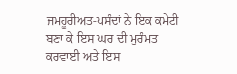ਜਮਹੂਰੀਅਤ-ਪਸੰਦਾਂ ਨੇ ਇਕ ਕਮੇਟੀ ਬਣਾ ਕੇ ਇਸ ਘਰ ਦੀ ਮੁਰੰਮਤ ਕਰਵਾਈ ਅਤੇ ਇਸ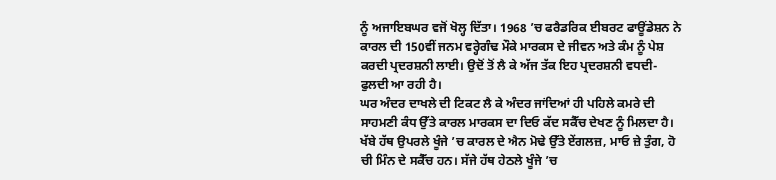ਨੂੰ ਅਜਾਇਬਘਰ ਵਜੋਂ ਖੋਲ੍ਹ ਦਿੱਤਾ। 1968 ’ਚ ਫਰੈਡਰਿਕ ਈਬਰਟ ਫਾਊਂਡੇਸ਼ਨ ਨੇ ਕਾਰਲ ਦੀ 150ਵੀਂ ਜਨਮ ਵਰ੍ਹੇਗੰਢ ਮੌਕੇ ਮਾਰਕਸ ਦੇ ਜੀਵਨ ਅਤੇ ਕੰਮ ਨੂੰ ਪੇਸ਼ ਕਰਦੀ ਪ੍ਰਦਰਸ਼ਨੀ ਲਾਈ। ਉਦੋਂ ਤੋਂ ਲੈ ਕੇ ਅੱਜ ਤੱਕ ਇਹ ਪ੍ਰਦਰਸ਼ਨੀ ਵਧਦੀ-ਫੁਲਦੀ ਆ ਰਹੀ ਹੈ।
ਘਰ ਅੰਦਰ ਦਾਖਲੇ ਦੀ ਟਿਕਟ ਲੈ ਕੇ ਅੰਦਰ ਜਾਂਦਿਆਂ ਹੀ ਪਹਿਲੇ ਕਮਰੇ ਦੀ ਸਾਹਮਣੀ ਕੰਧ ਉੱਤੇ ਕਾਰਲ ਮਾਰਕਸ ਦਾ ਦਿਓ ਕੱਦ ਸਕੈੱਚ ਦੇਖਣ ਨੂੰ ਮਿਲਦਾ ਹੈ। ਖੱਬੇ ਹੱਥ ਉਪਰਲੇ ਖੂੰਜੇ ’ਚ ਕਾਰਲ ਦੇ ਐਨ ਮੋਢੇ ਉੱਤੇ ਏਂਗਲਜ਼, ਮਾਓ ਜ਼ੇ ਤੁੰਗ, ਹੋ ਚੀ ਮਿੰਨ ਦੇ ਸਕੈੱਚ ਹਨ। ਸੱਜੇ ਹੱਥ ਹੇਠਲੇ ਖੂੰਜੇ ’ਚ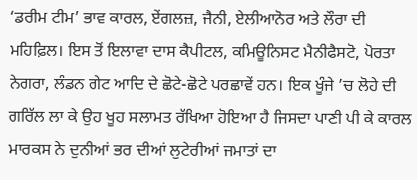‘ਡਰੀਮ ਟੀਮ’ ਭਾਵ ਕਾਰਲ, ਏਂਗਲਜ਼, ਜੈਨੀ, ਏਲੀਆਨੋਰ ਅਤੇ ਲੌਰਾ ਦੀ ਮਹਿਫ਼ਿਲ। ਇਸ ਤੋਂ ਇਲਾਵਾ ਦਾਸ ਕੈਪੀਟਲ, ਕਮਿਊਨਿਸਟ ਮੈਨੀਫੈਸਟੋ, ਪੋਰਤਾ ਨੇਗਰਾ, ਲੰਡਨ ਗੇਟ ਆਦਿ ਦੇ ਛੋਟੇ-ਛੋਟੇ ਪਰਛਾਵੇਂ ਹਨ। ਇਕ ਖੂੰਜੇ ’ਚ ਲੋਹੇ ਦੀ ਗਰਿੱਲ ਲਾ ਕੇ ਉਹ ਖੂਹ ਸਲਾਮਤ ਰੱਖਿਆ ਹੋਇਆ ਹੈ ਜਿਸਦਾ ਪਾਣੀ ਪੀ ਕੇ ਕਾਰਲ ਮਾਰਕਸ ਨੇ ਦੁਨੀਆਂ ਭਰ ਦੀਆਂ ਲੁਟੇਰੀਆਂ ਜਮਾਤਾਂ ਦਾ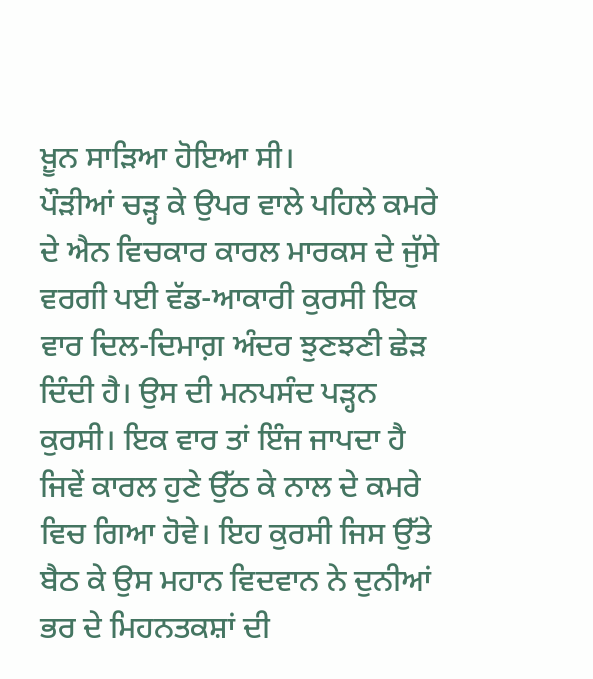ਖ਼ੂਨ ਸਾੜਿਆ ਹੋਇਆ ਸੀ।
ਪੌੜੀਆਂ ਚੜ੍ਹ ਕੇ ਉਪਰ ਵਾਲੇ ਪਹਿਲੇ ਕਮਰੇ ਦੇ ਐਨ ਵਿਚਕਾਰ ਕਾਰਲ ਮਾਰਕਸ ਦੇ ਜੁੱਸੇ ਵਰਗੀ ਪਈ ਵੱਡ-ਆਕਾਰੀ ਕੁਰਸੀ ਇਕ ਵਾਰ ਦਿਲ-ਦਿਮਾਗ਼ ਅੰਦਰ ਝੁਣਝਣੀ ਛੇੜ ਦਿੰਦੀ ਹੈ। ਉਸ ਦੀ ਮਨਪਸੰਦ ਪੜ੍ਹਨ ਕੁਰਸੀ। ਇਕ ਵਾਰ ਤਾਂ ਇੰਜ ਜਾਪਦਾ ਹੈ ਜਿਵੇਂ ਕਾਰਲ ਹੁਣੇ ਉੱਠ ਕੇ ਨਾਲ ਦੇ ਕਮਰੇ ਵਿਚ ਗਿਆ ਹੋਵੇ। ਇਹ ਕੁਰਸੀ ਜਿਸ ਉੱਤੇ ਬੈਠ ਕੇ ਉਸ ਮਹਾਨ ਵਿਦਵਾਨ ਨੇ ਦੁਨੀਆਂ ਭਰ ਦੇ ਮਿਹਨਤਕਸ਼ਾਂ ਦੀ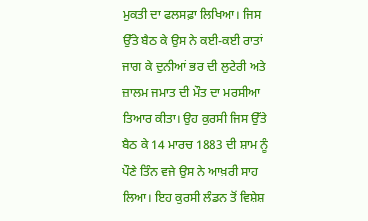ਮੁਕਤੀ ਦਾ ਫਲਸਫ਼ਾ ਲਿਖਿਆ। ਜਿਸ ਉੱਤੇ ਬੈਠ ਕੇ ਉਸ ਨੇ ਕਈ-ਕਈ ਰਾਤਾਂ ਜਾਗ ਕੇ ਦੁਨੀਆਂ ਭਰ ਦੀ ਲੁਟੇਰੀ ਅਤੇ ਜ਼ਾਲਮ ਜਮਾਤ ਦੀ ਮੌਤ ਦਾ ਮਰਸੀਆ ਤਿਆਰ ਕੀਤਾ। ਉਹ ਕੁਰਸੀ ਜਿਸ ਉੱਤੇ ਬੈਠ ਕੇ 14 ਮਾਰਚ 1883 ਦੀ ਸ਼ਾਮ ਨੂੰ ਪੌਣੇ ਤਿੰਨ ਵਜੇ ਉਸ ਨੇ ਆਖ਼ਰੀ ਸਾਹ ਲਿਆ। ਇਹ ਕੁਰਸੀ ਲੰਡਨ ਤੋਂ ਵਿਸ਼ੇਸ਼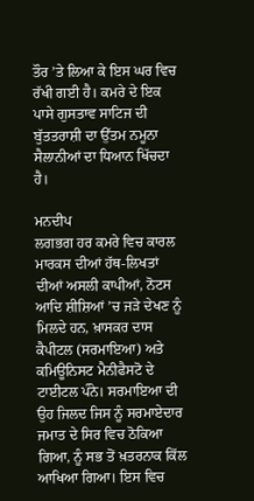ਤੌਰ ’ਤੇ ਲਿਆ ਕੇ ਇਸ ਘਰ ਵਿਚ ਰੱਖੀ ਗਈ ਹੈ। ਕਮਰੇ ਦੇ ਇਕ ਪਾਸੇ ਗੁਸਤਾਵ ਸਾਟਿਜ ਦੀ ਬੁੱਤਤਰਾਸ਼ੀ ਦਾ ਉੱਤਮ ਨਮੂਨਾ ਸੈਲਾਨੀਆਂ ਦਾ ਧਿਆਨ ਖਿੱਚਦਾ ਹੈ।

ਮਨਦੀਪ
ਲਗਭਗ ਹਰ ਕਮਰੇ ਵਿਚ ਕਾਰਲ ਮਾਰਕਸ ਦੀਆਂ ਹੱਥ-ਲਿਖਤਾਂ ਦੀਆਂ ਅਸਲੀ ਕਾਪੀਆਂ, ਨੋਟਸ ਆਦਿ ਸ਼ੀਸ਼ਿਆਂ ’ਚ ਜੜੇ ਦੇਖਣ ਨੂੰ ਮਿਲਦੇ ਹਨ, ਖ਼ਾਸਕਰ ਦਾਸ ਕੈਪੀਟਲ (ਸਰਮਾਇਆ) ਅਤੇ ਕਮਿਊਨਿਸਟ ਮੈਨੀਫੈਸਟੋ ਦੇ ਟਾਈਟਲ ਪੰਨੇ। ਸਰਮਾਇਆ ਦੀ ਉਹ ਜਿਲਦ ਜਿਸ ਨੂੰ ਸਰਮਾਏਦਾਰ ਜਮਾਤ ਦੇ ਸਿਰ ਵਿਚ ਠੋਕਿਆ ਗਿਆ, ਨੂੰ ਸਭ ਤੋਂ ਖ਼ਤਰਨਾਕ ਕਿੱਲ ਆਖਿਆ ਗਿਆ। ਇਸ ਵਿਚ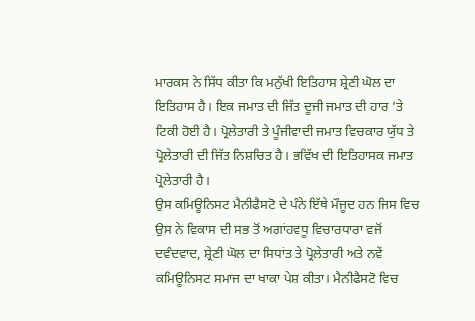ਮਾਰਕਸ ਨੇ ਸਿੱਧ ਕੀਤਾ ਕਿ ਮਨੁੱਖੀ ਇਤਿਹਾਸ ਸ਼੍ਰੇਣੀ ਘੋਲ ਦਾ ਇਤਿਹਾਸ ਹੈ। ਇਕ ਜਮਾਤ ਦੀ ਜਿੱਤ ਦੂਜੀ ਜਮਾਤ ਦੀ ਹਾਰ ’ਤੇ ਟਿਕੀ ਹੋਈ ਹੈ। ਪ੍ਰੋਲੇਤਾਰੀ ਤੇ ਪੂੰਜੀਵਾਦੀ ਜਮਾਤ ਵਿਚਕਾਰ ਯੁੱਧ ਤੇ ਪ੍ਰੋਲੇਤਾਰੀ ਦੀ ਜਿੱਤ ਨਿਸ਼ਚਿਤ ਹੈ। ਭਵਿੱਖ ਦੀ ਇਤਿਹਾਸਕ ਜਮਾਤ ਪ੍ਰੋਲੇਤਾਰੀ ਹੈ।
ਉਸ ਕਮਿਊਨਿਸਟ ਮੈਨੀਫੈਸਟੋ ਦੇ ਪੰਨੇ ਇੱਥੇ ਮੌਜੂਦ ਹਨ ਜਿਸ ਵਿਚ ਉਸ ਨੇ ਵਿਕਾਸ ਦੀ ਸਭ ਤੋਂ ਅਗਾਂਹਵਧੂ ਵਿਚਾਰਧਾਰਾ ਵਜੋਂ ਦਵੰਦਵਾਦ, ਸ਼੍ਰੇਣੀ ਘੋਲ ਦਾ ਸਿਧਾਂਤ ਤੇ ਪ੍ਰੋਲੇਤਾਰੀ ਅਤੇ ਨਵੇਂ ਕਮਿਊਨਿਸਟ ਸਮਾਜ ਦਾ ਖਾਕਾ ਪੇਸ਼ ਕੀਤਾ। ਮੈਨੀਫੈਸਟੋ ਵਿਚ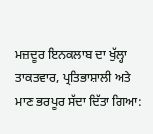ਮਜ਼ਦੂਰ ਇਨਕਲਾਬ ਦਾ ਖੁੱਲ੍ਹਾ ਤਾਕਤਵਾਰ, ਪ੍ਰਤਿਭਾਸ਼ਾਲੀ ਅਤੇ ਮਾਣ ਭਰਪੂਰ ਸੱਦਾ ਦਿੱਤਾ ਗਿਆ: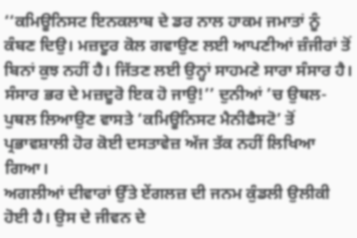‘‘ਕਮਿਊਨਿਸਟ ਇਨਕਲਾਬ ਦੇ ਡਰ ਨਾਲ ਹਾਕਮ ਜਮਾਤਾਂ ਨੂੰ ਕੰਬਣ ਦਿਉ। ਮਜ਼ਦੂਰ ਕੋਲ ਗਵਾਉਣ ਲਈ ਆਪਣੀਆਂ ਜ਼ੰਜੀਰਾਂ ਤੋਂ ਬਿਨਾਂ ਕੁਝ ਨਹੀਂ ਹੈ। ਜਿੱਤਣ ਲਈ ਉਨ੍ਹਾਂ ਸਾਹਮਣੇ ਸਾਰਾ ਸੰਸਾਰ ਹੈ। ਸੰਸਾਰ ਭਰ ਦੇ ਮਜ਼ਦੂਰੋ ਇਕ ਹੋ ਜਾਉ!’’ ਦੁਨੀਆਂ ’ਚ ਉਥਲ-ਪੁਥਲ ਲਿਆਉਣ ਵਾਸਤੇ ‘ਕਮਿਊਨਿਸਟ ਮੈਨੀਫੈਸਟੋ’ ਤੋਂ ਪ੍ਰਭਾਵਸ਼ਾਲੀ ਹੋਰ ਕੋਈ ਦਸਤਾਵੇਜ਼ ਅੱਜ ਤੱਕ ਨਹੀਂ ਲਿਖਿਆ ਗਿਆ।
ਅਗਲੀਆਂ ਦੀਵਾਰਾਂ ਉੱਤੇ ਏਂਗਲਜ਼ ਦੀ ਜਨਮ ਕੁੰਡਲੀ ਉਲੀਕੀ ਹੋਈ ਹੈ। ਉਸ ਦੇ ਜੀਵਨ ਦੇ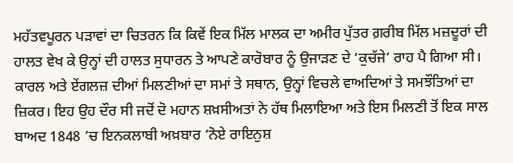ਮਹੱਤਵਪੂਰਨ ਪੜਾਵਾਂ ਦਾ ਚਿਤਰਨ ਕਿ ਕਿਵੇਂ ਇਕ ਮਿੱਲ ਮਾਲਕ ਦਾ ਅਮੀਰ ਪੁੱਤਰ ਗ਼ਰੀਬ ਮਿੱਲ ਮਜ਼ਦੂਰਾਂ ਦੀ ਹਾਲਤ ਵੇਖ ਕੇ ਉਨ੍ਹਾਂ ਦੀ ਹਾਲਤ ਸੁਧਾਰਨ ਤੇ ਆਪਣੇ ਕਾਰੋਬਾਰ ਨੂੰ ਉਜਾੜਣ ਦੇ ‘ਕੁਚੱਜੇ’ ਰਾਹ ਪੈ ਗਿਆ ਸੀ। ਕਾਰਲ ਅਤੇ ਏਂਗਲਜ਼ ਦੀਆਂ ਮਿਲਣੀਆਂ ਦਾ ਸਮਾਂ ਤੇ ਸਥਾਨ, ਉਨ੍ਹਾਂ ਵਿਚਲੇ ਵਾਅਦਿਆਂ ਤੇ ਸਮਝੌਤਿਆਂ ਦਾ ਜ਼ਿਕਰ। ਇਹ ਉਹ ਦੌਰ ਸੀ ਜਦੋਂ ਦੋ ਮਹਾਨ ਸ਼ਖ਼ਸੀਅਤਾਂ ਨੇ ਹੱਥ ਮਿਲਾਇਆ ਅਤੇ ਇਸ ਮਿਲਣੀ ਤੋਂ ਇਕ ਸਾਲ ਬਾਅਦ 1848 ’ਚ ਇਨਕਲਾਬੀ ਅਖ਼ਬਾਰ ‘ਨੋਏ ਰਾਇਨੁਸ਼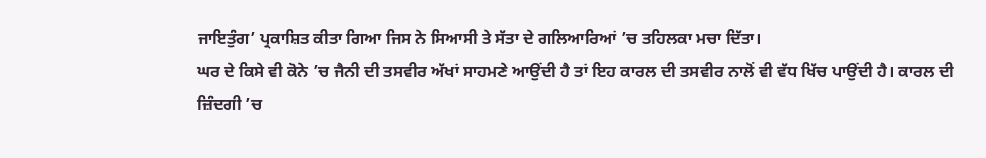ਜਾਇਤੁੰਗ’ ਪ੍ਰਕਾਸ਼ਿਤ ਕੀਤਾ ਗਿਆ ਜਿਸ ਨੇ ਸਿਆਸੀ ਤੇ ਸੱਤਾ ਦੇ ਗਲਿਆਰਿਆਂ ’ਚ ਤਹਿਲਕਾ ਮਚਾ ਦਿੱਤਾ।
ਘਰ ਦੇ ਕਿਸੇ ਵੀ ਕੋਨੇ ’ਚ ਜੈਨੀ ਦੀ ਤਸਵੀਰ ਅੱਖਾਂ ਸਾਹਮਣੇ ਆਉਂਦੀ ਹੈ ਤਾਂ ਇਹ ਕਾਰਲ ਦੀ ਤਸਵੀਰ ਨਾਲੋਂ ਵੀ ਵੱਧ ਖਿੱਚ ਪਾਉਂਦੀ ਹੈ। ਕਾਰਲ ਦੀ ਜ਼ਿੰਦਗੀ ’ਚ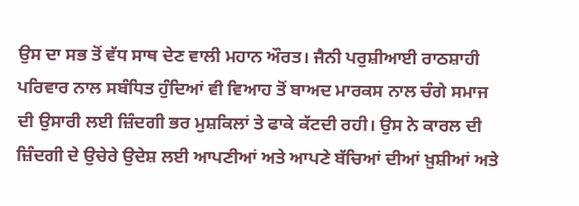ਉਸ ਦਾ ਸਭ ਤੋਂ ਵੱਧ ਸਾਥ ਦੇਣ ਵਾਲੀ ਮਹਾਨ ਔਰਤ। ਜੈਨੀ ਪਰੁਸ਼ੀਆਈ ਰਾਠਸ਼ਾਹੀ ਪਰਿਵਾਰ ਨਾਲ ਸਬੰਧਿਤ ਹੁੰਦਿਆਂ ਵੀ ਵਿਆਹ ਤੋਂ ਬਾਅਦ ਮਾਰਕਸ ਨਾਲ ਚੰਗੇ ਸਮਾਜ ਦੀ ਉਸਾਰੀ ਲਈ ਜ਼ਿੰਦਗੀ ਭਰ ਮੁਸ਼ਕਿਲਾਂ ਤੇ ਫਾਕੇ ਕੱਟਦੀ ਰਹੀ। ਉਸ ਨੇ ਕਾਰਲ ਦੀ ਜ਼ਿੰਦਗੀ ਦੇ ਉਚੇਰੇ ਉਦੇਸ਼ ਲਈ ਆਪਣੀਆਂ ਅਤੇ ਆਪਣੇ ਬੱਚਿਆਂ ਦੀਆਂ ਖ਼ੁਸ਼ੀਆਂ ਅਤੇ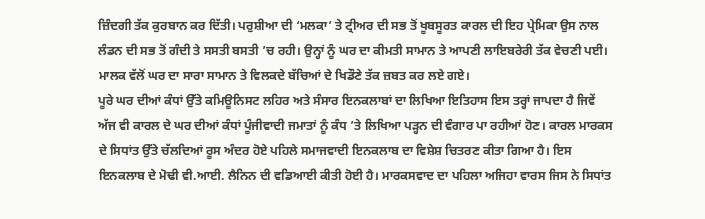ਜ਼ਿੰਦਗੀ ਤੱਕ ਕੁਰਬਾਨ ਕਰ ਦਿੱਤੀ। ਪਰੁਸ਼ੀਆ ਦੀ ‘ਮਲਕਾ’ ਤੇ ਟ੍ਰੀਅਰ ਦੀ ਸਭ ਤੋਂ ਖੂਬਸੂਰਤ ਕਾਰਲ ਦੀ ਇਹ ਪ੍ਰੇਮਿਕਾ ਉਸ ਨਾਲ ਲੰਡਨ ਦੀ ਸਭ ਤੋਂ ਗੰਦੀ ਤੇ ਸਸਤੀ ਬਸਤੀ ’ਚ ਰਹੀ। ਉਨ੍ਹਾਂ ਨੂੰ ਘਰ ਦਾ ਕੀਮਤੀ ਸਾਮਾਨ ਤੇ ਆਪਣੀ ਲਾਇਬਰੇਰੀ ਤੱਕ ਵੇਚਣੀ ਪਈ। ਮਾਲਕ ਵੱਲੋਂ ਘਰ ਦਾ ਸਾਰਾ ਸਾਮਾਨ ਤੇ ਵਿਲਕਦੇ ਬੱਚਿਆਂ ਦੇ ਖਿਡੌਣੇ ਤੱਕ ਜ਼ਬਤ ਕਰ ਲਏ ਗਏ।
ਪੂਰੇ ਘਰ ਦੀਆਂ ਕੰਧਾਂ ਉੱਤੇ ਕਮਿਊਨਿਸਟ ਲਹਿਰ ਅਤੇ ਸੰਸਾਰ ਇਨਕਲਾਬਾਂ ਦਾ ਲਿਖਿਆ ਇਤਿਹਾਸ ਇਸ ਤਰ੍ਹਾਂ ਜਾਪਦਾ ਹੈ ਜਿਵੇਂ ਅੱਜ ਵੀ ਕਾਰਲ ਦੇ ਘਰ ਦੀਆਂ ਕੰਧਾਂ ਪੂੰਜੀਵਾਦੀ ਜਮਾਤਾਂ ਨੂੰ ਕੰਧ ’ਤੇ ਲਿਖਿਆ ਪੜ੍ਹਨ ਦੀ ਵੰਗਾਰ ਪਾ ਰਹੀਆਂ ਹੋਣ। ਕਾਰਲ ਮਾਰਕਸ ਦੇ ਸਿਧਾਂਤ ਉੱਤੇ ਚੱਲਦਿਆਂ ਰੂਸ ਅੰਦਰ ਹੋਏ ਪਹਿਲੇ ਸਮਾਜਵਾਦੀ ਇਨਕਲਾਬ ਦਾ ਵਿਸ਼ੇਸ਼ ਚਿਤਰਣ ਕੀਤਾ ਗਿਆ ਹੈ। ਇਸ ਇਨਕਲਾਬ ਦੇ ਮੋਢੀ ਵੀ.ਆਈ. ਲੈਨਿਨ ਦੀ ਵਡਿਆਈ ਕੀਤੀ ਹੋਈ ਹੈ। ਮਾਰਕਸਵਾਦ ਦਾ ਪਹਿਲਾ ਅਜਿਹਾ ਵਾਰਸ ਜਿਸ ਨੇ ਸਿਧਾਂਤ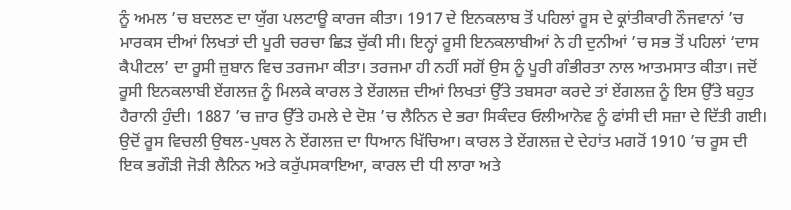ਨੂੰ ਅਮਲ ’ਚ ਬਦਲਣ ਦਾ ਯੁੱਗ ਪਲਟਾਊ ਕਾਰਜ ਕੀਤਾ। 1917 ਦੇ ਇਨਕਲਾਬ ਤੋਂ ਪਹਿਲਾਂ ਰੂਸ ਦੇ ਕ੍ਰਾਂਤੀਕਾਰੀ ਨੌਜਵਾਨਾਂ ’ਚ ਮਾਰਕਸ ਦੀਆਂ ਲਿਖਤਾਂ ਦੀ ਪੂਰੀ ਚਰਚਾ ਛਿੜ ਚੁੱਕੀ ਸੀ। ਇਨ੍ਹਾਂ ਰੂਸੀ ਇਨਕਲਾਬੀਆਂ ਨੇ ਹੀ ਦੁਨੀਆਂ ’ਚ ਸਭ ਤੋਂ ਪਹਿਲਾਂ ‘ਦਾਸ ਕੈਪੀਟਲ’ ਦਾ ਰੂਸੀ ਜ਼ੁਬਾਨ ਵਿਚ ਤਰਜਮਾ ਕੀਤਾ। ਤਰਜਮਾ ਹੀ ਨਹੀਂ ਸਗੋਂ ਉਸ ਨੂੰ ਪੂਰੀ ਗੰਭੀਰਤਾ ਨਾਲ ਆਤਮਸਾਤ ਕੀਤਾ। ਜਦੋਂ ਰੂਸੀ ਇਨਕਲਾਬੀ ਏਂਗਲਜ਼ ਨੂੰ ਮਿਲਕੇ ਕਾਰਲ ਤੇ ਏਂਗਲਜ਼ ਦੀਆਂ ਲਿਖਤਾਂ ਉੱਤੇ ਤਬਸਰਾ ਕਰਦੇ ਤਾਂ ਏਂਗਲਜ਼ ਨੂੰ ਇਸ ਉੱਤੇ ਬਹੁਤ ਹੈਰਾਨੀ ਹੁੰਦੀ। 1887 ’ਚ ਜ਼ਾਰ ਉੱਤੇ ਹਮਲੇ ਦੇ ਦੋਸ਼ ’ਚ ਲੈਨਿਨ ਦੇ ਭਰਾ ਸਿਕੰਦਰ ਓਲੀਆਨੋਵ ਨੂੰ ਫਾਂਸੀ ਦੀ ਸਜ਼ਾ ਦੇ ਦਿੱਤੀ ਗਈ। ਉਦੋਂ ਰੂਸ ਵਿਚਲੀ ਉਥਲ-ਪੁਥਲ ਨੇ ਏਂਗਲਜ਼ ਦਾ ਧਿਆਨ ਖਿੱਚਿਆ। ਕਾਰਲ ਤੇ ਏਂਗਲਜ਼ ਦੇ ਦੇਹਾਂਤ ਮਗਰੋਂ 1910 ’ਚ ਰੂਸ ਦੀ ਇਕ ਭਗੌੜੀ ਜੋੜੀ ਲੈਨਿਨ ਅਤੇ ਕਰੁੱਪਸਕਾਇਆ, ਕਾਰਲ ਦੀ ਧੀ ਲਾਰਾ ਅਤੇ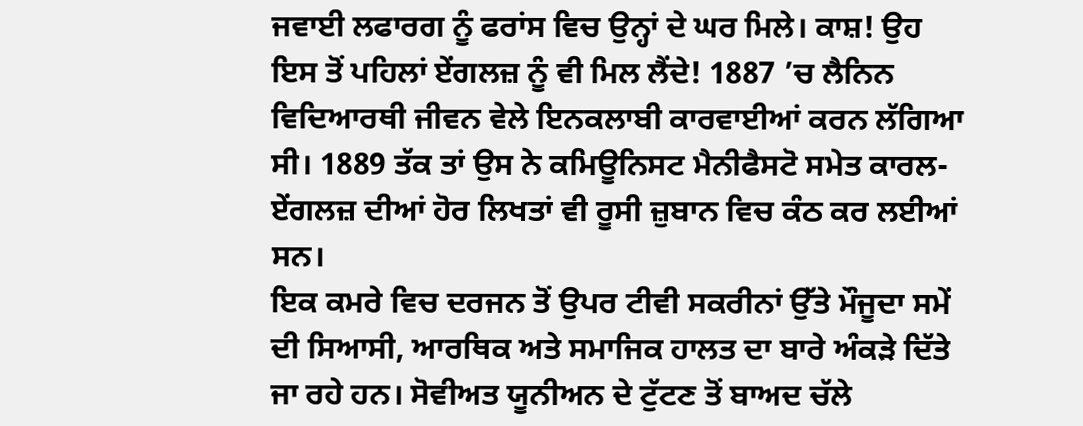ਜਵਾਈ ਲਫਾਰਗ ਨੂੰ ਫਰਾਂਸ ਵਿਚ ਉਨ੍ਹਾਂ ਦੇ ਘਰ ਮਿਲੇ। ਕਾਸ਼! ਉਹ ਇਸ ਤੋਂ ਪਹਿਲਾਂ ਏਂਗਲਜ਼ ਨੂੰ ਵੀ ਮਿਲ ਲੈਂਦੇ! 1887 ’ਚ ਲੈਨਿਨ ਵਿਦਿਆਰਥੀ ਜੀਵਨ ਵੇਲੇ ਇਨਕਲਾਬੀ ਕਾਰਵਾਈਆਂ ਕਰਨ ਲੱਗਿਆ ਸੀ। 1889 ਤੱਕ ਤਾਂ ਉਸ ਨੇ ਕਮਿਊਨਿਸਟ ਮੈਨੀਫੈਸਟੋ ਸਮੇਤ ਕਾਰਲ-ਏਂਗਲਜ਼ ਦੀਆਂ ਹੋਰ ਲਿਖਤਾਂ ਵੀ ਰੂਸੀ ਜ਼ੁਬਾਨ ਵਿਚ ਕੰਠ ਕਰ ਲਈਆਂ ਸਨ।
ਇਕ ਕਮਰੇ ਵਿਚ ਦਰਜਨ ਤੋਂ ਉਪਰ ਟੀਵੀ ਸਕਰੀਨਾਂ ਉੱਤੇ ਮੌਜੂਦਾ ਸਮੇਂ ਦੀ ਸਿਆਸੀ, ਆਰਥਿਕ ਅਤੇ ਸਮਾਜਿਕ ਹਾਲਤ ਦਾ ਬਾਰੇ ਅੰਕੜੇ ਦਿੱਤੇ ਜਾ ਰਹੇ ਹਨ। ਸੋਵੀਅਤ ਯੂਨੀਅਨ ਦੇ ਟੁੱਟਣ ਤੋਂ ਬਾਅਦ ਚੱਲੇ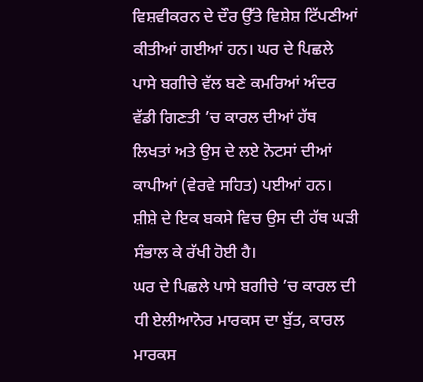ਵਿਸ਼ਵੀਕਰਨ ਦੇ ਦੌਰ ਉੱਤੇ ਵਿਸ਼ੇਸ਼ ਟਿੱਪਣੀਆਂ ਕੀਤੀਆਂ ਗਈਆਂ ਹਨ। ਘਰ ਦੇ ਪਿਛਲੇ ਪਾਸੇ ਬਗੀਚੇ ਵੱਲ ਬਣੇ ਕਮਰਿਆਂ ਅੰਦਰ ਵੱਡੀ ਗਿਣਤੀ ’ਚ ਕਾਰਲ ਦੀਆਂ ਹੱਥ ਲਿਖਤਾਂ ਅਤੇ ਉਸ ਦੇ ਲਏ ਨੋਟਸਾਂ ਦੀਆਂ ਕਾਪੀਆਂ (ਵੇਰਵੇ ਸਹਿਤ) ਪਈਆਂ ਹਨ। ਸ਼ੀਸ਼ੇ ਦੇ ਇਕ ਬਕਸੇ ਵਿਚ ਉਸ ਦੀ ਹੱਥ ਘੜੀ ਸੰਭਾਲ ਕੇ ਰੱਖੀ ਹੋਈ ਹੈ।
ਘਰ ਦੇ ਪਿਛਲੇ ਪਾਸੇ ਬਗੀਚੇ ’ਚ ਕਾਰਲ ਦੀ ਧੀ ਏਲੀਆਨੋਰ ਮਾਰਕਸ ਦਾ ਬੁੱਤ, ਕਾਰਲ ਮਾਰਕਸ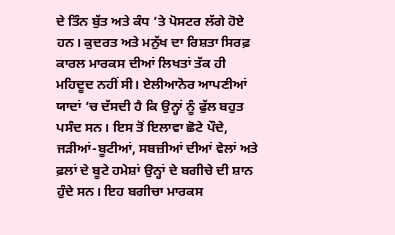ਦੇ ਤਿੰਨ ਬੁੱਤ ਅਤੇ ਕੰਧ ’ਤੇ ਪੋਸਟਰ ਲੱਗੇ ਹੋਏ ਹਨ। ਕੁਦਰਤ ਅਤੇ ਮਨੁੱਖ ਦਾ ਰਿਸ਼ਤਾ ਸਿਰਫ਼ ਕਾਰਲ ਮਾਰਕਸ ਦੀਆਂ ਲਿਖਤਾਂ ਤੱਕ ਹੀ ਮਹਿਦੂਦ ਨਹੀਂ ਸੀ। ਏਲੀਆਨੋਰ ਆਪਣੀਆਂ ਯਾਦਾਂ ’ਚ ਦੱਸਦੀ ਹੈ ਕਿ ਉਨ੍ਹਾਂ ਨੂੰ ਫੁੱਲ ਬਹੁਤ ਪਸੰਦ ਸਨ। ਇਸ ਤੋਂ ਇਲਾਵਾ ਛੋਟੇ ਪੌਦੇ, ਜੜੀਆਂ-ਬੂਟੀਆਂ, ਸਬਜ਼ੀਆਂ ਦੀਆਂ ਵੇਲਾਂ ਅਤੇ ਫ਼ਲਾਂ ਦੇ ਬੂਟੇ ਹਮੇਸ਼ਾਂ ਉਨ੍ਹਾਂ ਦੇ ਬਗੀਚੇ ਦੀ ਸ਼ਾਨ ਹੁੰਦੇ ਸਨ। ਇਹ ਬਗੀਚਾ ਮਾਰਕਸ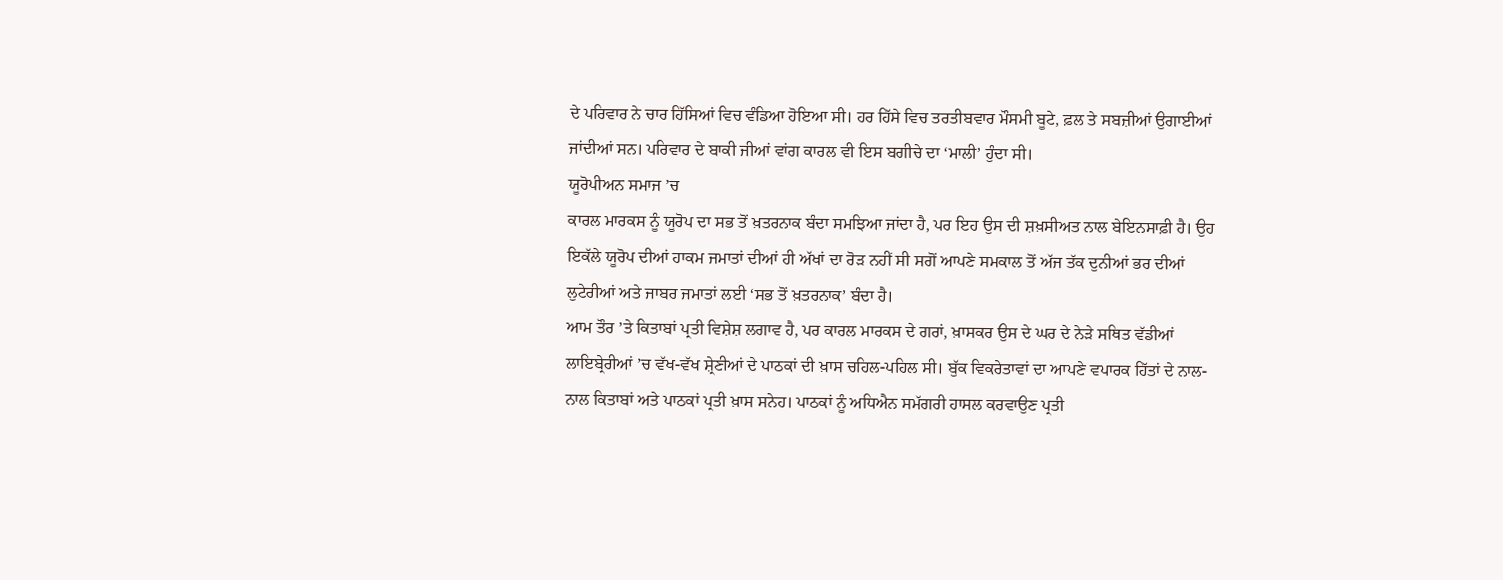ਦੇ ਪਰਿਵਾਰ ਨੇ ਚਾਰ ਹਿੱਸਿਆਂ ਵਿਚ ਵੰਡਿਆ ਹੋਇਆ ਸੀ। ਹਰ ਹਿੱਸੇ ਵਿਚ ਤਰਤੀਬਵਾਰ ਮੌਸਮੀ ਬੂਟੇ, ਫ਼ਲ ਤੇ ਸਬਜ਼ੀਆਂ ਉਗਾਈਆਂ ਜਾਂਦੀਆਂ ਸਨ। ਪਰਿਵਾਰ ਦੇ ਬਾਕੀ ਜੀਆਂ ਵਾਂਗ ਕਾਰਲ ਵੀ ਇਸ ਬਗੀਚੇ ਦਾ ‘ਮਾਲੀ’ ਹੁੰਦਾ ਸੀ।
ਯੂਰੋਪੀਅਨ ਸਮਾਜ ’ਚ
ਕਾਰਲ ਮਾਰਕਸ ਨੂੰ ਯੂਰੋਪ ਦਾ ਸਭ ਤੋਂ ਖ਼ਤਰਨਾਕ ਬੰਦਾ ਸਮਝਿਆ ਜਾਂਦਾ ਹੈ, ਪਰ ਇਹ ਉਸ ਦੀ ਸ਼ਖ਼ਸੀਅਤ ਨਾਲ ਬੇਇਨਸਾਫ਼ੀ ਹੈ। ਉਹ ਇਕੱਲੇ ਯੂਰੋਪ ਦੀਆਂ ਹਾਕਮ ਜਮਾਤਾਂ ਦੀਆਂ ਹੀ ਅੱਖਾਂ ਦਾ ਰੋੜ ਨਹੀਂ ਸੀ ਸਗੋਂ ਆਪਣੇ ਸਮਕਾਲ ਤੋਂ ਅੱਜ ਤੱਕ ਦੁਨੀਆਂ ਭਰ ਦੀਆਂ ਲੁਟੇਰੀਆਂ ਅਤੇ ਜਾਬਰ ਜਮਾਤਾਂ ਲਈ ‘ਸਭ ਤੋਂ ਖ਼ਤਰਨਾਕ’ ਬੰਦਾ ਹੈ।
ਆਮ ਤੌਰ ’ਤੇ ਕਿਤਾਬਾਂ ਪ੍ਰਤੀ ਵਿਸ਼ੇਸ਼ ਲਗਾਵ ਹੈ, ਪਰ ਕਾਰਲ ਮਾਰਕਸ ਦੇ ਗਰਾਂ, ਖ਼ਾਸਕਰ ਉਸ ਦੇ ਘਰ ਦੇ ਨੇੜੇ ਸਥਿਤ ਵੱਡੀਆਂ ਲਾਇਬ੍ਰੇਰੀਆਂ ’ਚ ਵੱਖ-ਵੱਖ ਸ਼੍ਰੇਣੀਆਂ ਦੇ ਪਾਠਕਾਂ ਦੀ ਖ਼ਾਸ ਚਹਿਲ-ਪਹਿਲ ਸੀ। ਬੁੱਕ ਵਿਕਰੇਤਾਵਾਂ ਦਾ ਆਪਣੇ ਵਪਾਰਕ ਹਿੱਤਾਂ ਦੇ ਨਾਲ-ਨਾਲ ਕਿਤਾਬਾਂ ਅਤੇ ਪਾਠਕਾਂ ਪ੍ਰਤੀ ਖ਼ਾਸ ਸਨੇਹ। ਪਾਠਕਾਂ ਨੂੰ ਅਧਿਐਨ ਸਮੱਗਰੀ ਹਾਸਲ ਕਰਵਾਉਣ ਪ੍ਰਤੀ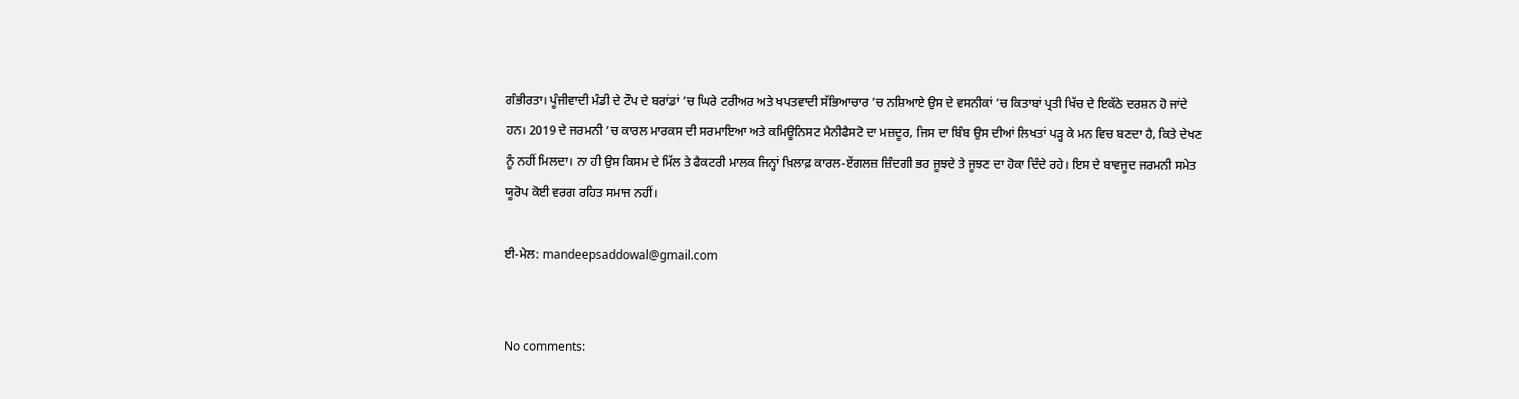ਗੰਭੀਰਤਾ। ਪੂੰਜੀਵਾਦੀ ਮੰਡੀ ਦੇ ਟੌਪ ਦੇ ਬਰਾਂਡਾਂ ’ਚ ਘਿਰੇ ਟਰੀਅਰ ਅਤੇ ਖਪਤਵਾਦੀ ਸੱਭਿਆਚਾਰ ’ਚ ਨਸ਼ਿਆਏ ਉਸ ਦੇ ਵਸਨੀਕਾਂ ’ਚ ਕਿਤਾਬਾਂ ਪ੍ਰਤੀ ਖਿੱਚ ਦੇ ਇਕੱਠੇ ਦਰਸ਼ਨ ਹੋ ਜਾਂਦੇ ਹਨ। 2019 ਦੇ ਜਰਮਨੀ ’ਚ ਕਾਰਲ ਮਾਰਕਸ ਦੀ ਸਰਮਾਇਆ ਅਤੇ ਕਮਿਊਨਿਸਟ ਮੈਨੀਫੈਸਟੋ ਦਾ ਮਜ਼ਦੂਰ, ਜਿਸ ਦਾ ਬਿੰਬ ਉਸ ਦੀਆਂ ਲਿਖਤਾਂ ਪੜ੍ਹ ਕੇ ਮਨ ਵਿਚ ਬਣਦਾ ਹੈ, ਕਿਤੇ ਦੇਖਣ ਨੂੰ ਨਹੀਂ ਮਿਲਦਾ। ਨਾ ਹੀ ਉਸ ਕਿਸਮ ਦੇ ਮਿੱਲ ਤੇ ਫੈਕਟਰੀ ਮਾਲਕ ਜਿਨ੍ਹਾਂ ਖ਼ਿਲਾਫ਼ ਕਾਰਲ-ਏਂਗਲਜ਼ ਜ਼ਿੰਦਗੀ ਭਰ ਜੂਝਦੇ ਤੇ ਜੂਝਣ ਦਾ ਹੋਕਾ ਦਿੰਦੇ ਰਹੇ। ਇਸ ਦੇ ਬਾਵਜੂਦ ਜਰਮਨੀ ਸਮੇਤ ਯੂਰੋਪ ਕੋਈ ਵਰਗ ਰਹਿਤ ਸਮਾਜ ਨਹੀਂ।

ਈ-ਮੇਲ: mandeepsaddowal@gmail.com


No comments: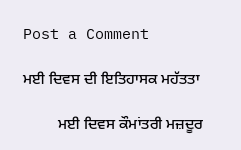Post a Comment

ਮਈ ਦਿਵਸ ਦੀ ਇਤਿਹਾਸਕ ਮਹੱਤਤਾ

         ਮਈ ਦਿਵਸ ਕੌਮਾਂਤਰੀ ਮਜ਼ਦੂਰ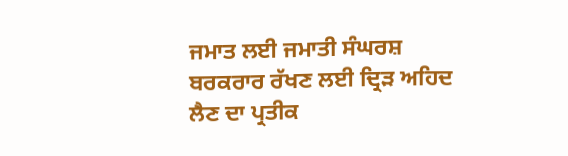ਜਮਾਤ ਲਈ ਜਮਾਤੀ ਸੰਘਰਸ਼ ਬਰਕਰਾਰ ਰੱਖਣ ਲਈ ਦ੍ਰਿੜ ਅਹਿਦ ਲੈਣ ਦਾ ਪ੍ਰਤੀਕ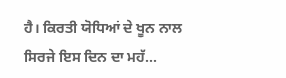ਹੈ। ਕਿਰਤੀ ਯੋਧਿਆਂ ਦੇ ਖੂਨ ਨਾਲ ਸਿਰਜੇ ਇਸ ਦਿਨ ਦਾ ਮਹੱ...